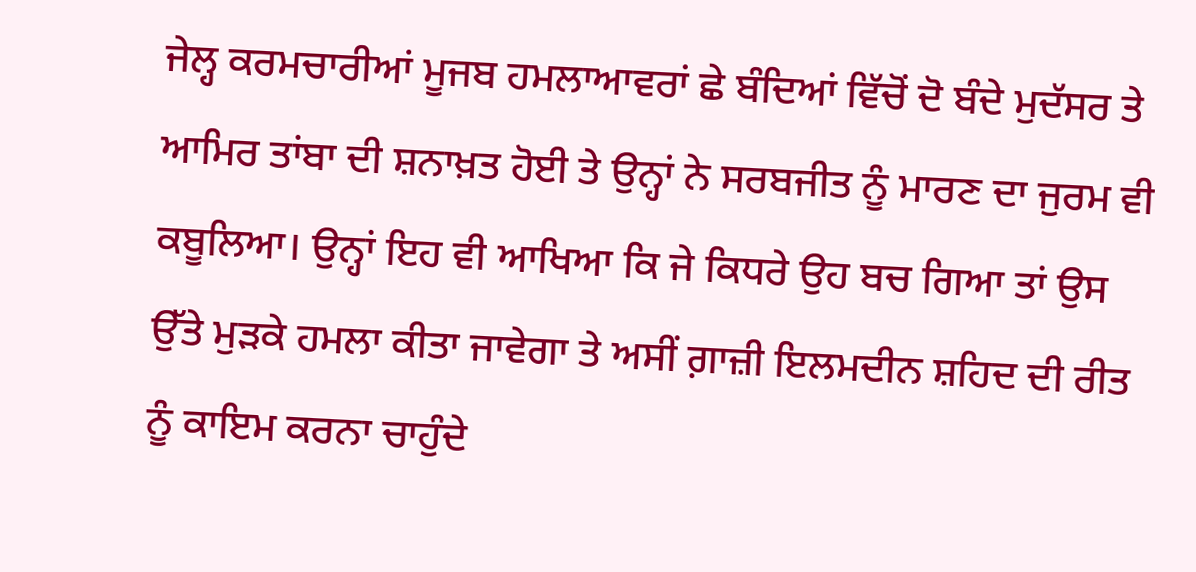ਜੇਲ੍ਹ ਕਰਮਚਾਰੀਆਂ ਮੂਜਬ ਹਮਲਾਆਵਰਾਂ ਛੇ ਬੰਦਿਆਂ ਵਿੱਚੋਂ ਦੋ ਬੰਦੇ ਮੁਦੱਸਰ ਤੇ ਆਮਿਰ ਤਾਂਬਾ ਦੀ ਸ਼ਨਾਖ਼ਤ ਹੋਈ ਤੇ ਉਨ੍ਹਾਂ ਨੇ ਸਰਬਜੀਤ ਨੂੰ ਮਾਰਣ ਦਾ ਜੁਰਮ ਵੀ ਕਬੂਲਿਆ। ਉਨ੍ਹਾਂ ਇਹ ਵੀ ਆਖਿਆ ਕਿ ਜੇ ਕਿਧਰੇ ਉਹ ਬਚ ਗਿਆ ਤਾਂ ਉਸ ਉੱਤੇ ਮੁੜਕੇ ਹਮਲਾ ਕੀਤਾ ਜਾਵੇਗਾ ਤੇ ਅਸੀਂ ਗ਼ਾਜ਼ੀ ਇਲਮਦੀਨ ਸ਼ਹਿਦ ਦੀ ਰੀਤ ਨੂੰ ਕਾਇਮ ਕਰਨਾ ਚਾਹੁੰਦੇ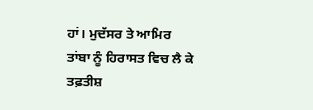ਹਾਂ। ਮੁਦੱਸਰ ਤੇ ਆਮਿਰ ਤਾਂਬਾ ਨੂੰ ਹਿਰਾਸਤ ਵਿਚ ਲੈ ਕੇ ਤਫ਼ਤੀਸ਼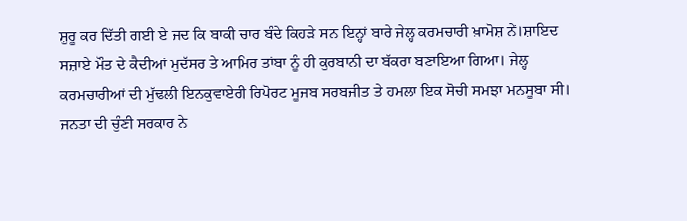ਸ਼ੁਰੂ ਕਰ ਦਿੱਤੀ ਗਈ ਏ ਜਦ ਕਿ ਬਾਕੀ ਚਾਰ ਬੰਦੇ ਕਿਹੜੇ ਸਨ ਇਨ੍ਹਾਂ ਬਾਰੇ ਜੇਲ੍ਹ ਕਰਮਚਾਰੀ ਖ਼ਾਮੋਸ਼ ਨੇਂ।ਸ਼ਾਇਦ ਸਜ਼ਾਏ ਮੌਤ ਦੇ ਕੈਦੀਆਂ ਮੁਦੱਸਰ ਤੇ ਆਮਿਰ ਤਾਂਬਾ ਨੂੰ ਹੀ ਕੁਰਬਾਨੀ ਦਾ ਬੱਕਰਾ ਬਣਾਇਆ ਗਿਆ। ਜੇਲ੍ਹ ਕਰਮਚਾਰੀਆਂ ਦੀ ਮੁੱਢਲੀ ਇਨਕੁਵਾਏਰੀ ਰਿਪੋਰਟ ਮੂਜਬ ਸਰਬਜੀਤ ਤੇ ਹਮਲਾ ਇਕ ਸੋਚੀ ਸਮਝਾ ਮਨਸੂਬਾ ਸੀ।
ਜਨਤਾ ਦੀ ਚੁੰਣੀ ਸਰਕਾਰ ਨੇ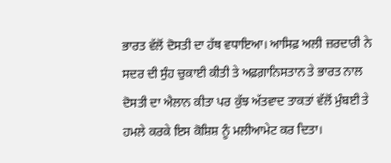ਭਾਰਤ ਵੱਲੋਂ ਦੋਸਤੀ ਦਾ ਹੱਥ ਵਧਾਇਆ। ਆਸਿਫ਼ ਅਲੀ ਜ਼ਰਦਾਰੀ ਨੇ ਸਦਰ ਦੀ ਸੁੰਹ ਚੁਕਾਈ ਕੀਤੀ ਤੇ ਅਫ਼ਗ਼ਾਨਿਸਤਾਨ ਤੇ ਭਾਰਤ ਨਾਲ ਦੋਸਤੀ ਦਾ ਐਲਾਨ ਕੀਤਾ ਪਰ ਕੁੱਝ ਅੱਤਵਾਦ ਤਾਕਤਾਂ ਵੱਲੋਂ ਮੁੰਬਈ ਤੇ ਹਮਲੇ ਕਰਕੇ ਇਸ ਕੋਸ਼ਿਸ਼ ਨੂੰ ਮਲੀਆਮੇਟ ਕਰ ਦਿਤਾ।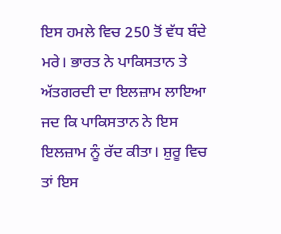ਇਸ ਹਮਲੇ ਵਿਚ 250 ਤੋਂ ਵੱਧ ਬੰਦੇ ਮਰੇ। ਭਾਰਤ ਨੇ ਪਾਕਿਸਤਾਨ ਤੇ ਅੱਤਗਰਦੀ ਦਾ ਇਲਜ਼ਾਮ ਲਾਇਆ ਜਦ ਕਿ ਪਾਕਿਸਤਾਨ ਨੇ ਇਸ ਇਲਜ਼ਾਮ ਨੂੰ ਰੱਦ ਕੀਤਾ। ਸ਼ੁਰੂ ਵਿਚ ਤਾਂ ਇਸ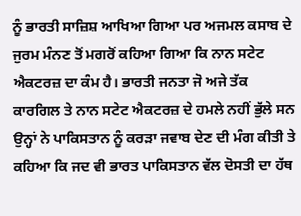ਨੂੰ ਭਾਰਤੀ ਸਾਜ਼ਿਸ਼ ਆਖਿਆ ਗਿਆ ਪਰ ਅਜਮਲ ਕਸਾਬ ਦੇ ਜੁਰਮ ਮੰਨਣ ਤੋਂ ਮਗਰੋਂ ਕਹਿਆ ਗਿਆ ਕਿ ਨਾਨ ਸਟੇਟ ਐਕਟਰਜ਼ ਦਾ ਕੰਮ ਹੈ। ਭਾਰਤੀ ਜਨਤਾ ਜੋ ਅਜੇ ਤੱਕ ਕਾਰਗਿਲ ਤੇ ਨਾਨ ਸਟੇਟ ਐਕਟਰਜ਼ ਦੇ ਹਮਲੇ ਨਹੀਂ ਭੁੱਲੇ ਸਨ ਉਨ੍ਹਾਂ ਨੇ ਪਾਕਿਸਤਾਨ ਨੂੰ ਕਰੜਾ ਜਵਾਬ ਦੇਣ ਦੀ ਮੰਗ ਕੀਤੀ ਤੇ ਕਹਿਆ ਕਿ ਜਦ ਵੀ ਭਾਰਤ ਪਾਕਿਸਤਾਨ ਵੱਲ ਦੋਸਤੀ ਦਾ ਹੱਥ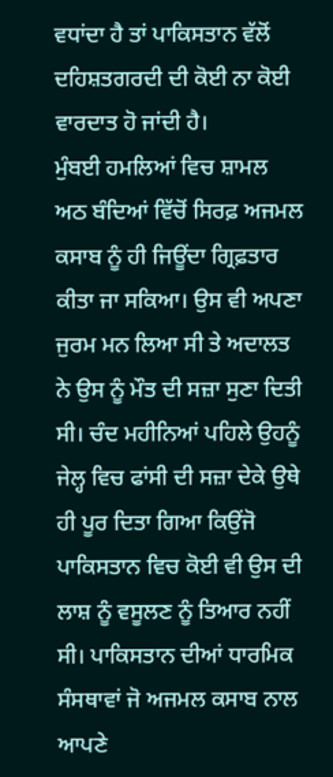ਵਧਾਂਦਾ ਹੈ ਤਾਂ ਪਾਕਿਸਤਾਨ ਵੱਲੋਂ ਦਹਿਸ਼ਤਗਰਦੀ ਦੀ ਕੋਈ ਨਾ ਕੋਈ ਵਾਰਦਾਤ ਹੋ ਜਾਂਦੀ ਹੈ।
ਮੁੰਬਈ ਹਮਲਿਆਂ ਵਿਚ ਸ਼ਾਮਲ ਅਠ ਬੰਦਿਆਂ ਵਿੱਚੋਂ ਸਿਰਫ਼ ਅਜਮਲ ਕਸਾਬ ਨੂੰ ਹੀ ਜਿਊਂਦਾ ਗ੍ਰਿਫ਼ਤਾਰ ਕੀਤਾ ਜਾ ਸਕਿਆ। ਉਸ ਵੀ ਅਪਣਾ ਜੁਰਮ ਮਨ ਲਿਆ ਸੀ ਤੇ ਅਦਾਲਤ ਨੇ ਉਸ ਨੂੰ ਮੌਤ ਦੀ ਸਜ਼ਾ ਸੁਣਾ ਦਿਤੀ ਸੀ। ਚੰਦ ਮਹੀਨਿਆਂ ਪਹਿਲੇ ਉਹਨੂੰ ਜੇਲ੍ਹ ਵਿਚ ਫਾਂਸੀ ਦੀ ਸਜ਼ਾ ਦੇਕੇ ਉਥੇ ਹੀ ਪੂਰ ਦਿਤਾ ਗਿਆ ਕਿਉਂਜੋ ਪਾਕਿਸਤਾਨ ਵਿਚ ਕੋਈ ਵੀ ਉਸ ਦੀ ਲਾਸ਼ ਨੂੰ ਵਸੂਲਣ ਨੂੰ ਤਿਆਰ ਨਹੀਂ ਸੀ। ਪਾਕਿਸਤਾਨ ਦੀਆਂ ਧਾਰਮਿਕ ਸੰਸਥਾਵਾਂ ਜੋ ਅਜਮਲ ਕਸਾਬ ਨਾਲ ਆਪਣੇ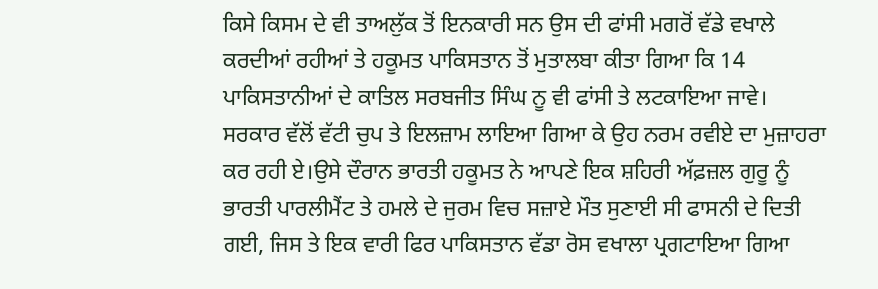ਕਿਸੇ ਕਿਸਮ ਦੇ ਵੀ ਤਾਅਲੁੱਕ ਤੋਂ ਇਨਕਾਰੀ ਸਨ ਉਸ ਦੀ ਫਾਂਸੀ ਮਗਰੋਂ ਵੱਡੇ ਵਖਾਲੇ ਕਰਦੀਆਂ ਰਹੀਆਂ ਤੇ ਹਕੂਮਤ ਪਾਕਿਸਤਾਨ ਤੋਂ ਮੁਤਾਲਬਾ ਕੀਤਾ ਗਿਆ ਕਿ 14 ਪਾਕਿਸਤਾਨੀਆਂ ਦੇ ਕਾਤਿਲ ਸਰਬਜੀਤ ਸਿੰਘ ਨੂ ਵੀ ਫਾਂਸੀ ਤੇ ਲਟਕਾਇਆ ਜਾਵੇ।
ਸਰਕਾਰ ਵੱਲੋਂ ਵੱਟੀ ਚੁਪ ਤੇ ਇਲਜ਼ਾਮ ਲਾਇਆ ਗਿਆ ਕੇ ਉਹ ਨਰਮ ਰਵੀਏ ਦਾ ਮੁਜ਼ਾਹਰਾ ਕਰ ਰਹੀ ਏ।ਉਸੇ ਦੌਰਾਨ ਭਾਰਤੀ ਹਕੂਮਤ ਨੇ ਆਪਣੇ ਇਕ ਸ਼ਹਿਰੀ ਅੱਫ਼ਜ਼ਲ ਗੁਰੂ ਨੂੰ ਭਾਰਤੀ ਪਾਰਲੀਮੈਂਟ ਤੇ ਹਮਲੇ ਦੇ ਜੁਰਮ ਵਿਚ ਸਜ਼ਾਏ ਮੌਤ ਸੁਣਾਈ ਸੀ ਫਾਸਨੀ ਦੇ ਦਿਤੀ ਗਈ, ਜਿਸ ਤੇ ਇਕ ਵਾਰੀ ਫਿਰ ਪਾਕਿਸਤਾਨ ਵੱਡਾ ਰੋਸ ਵਖਾਲਾ ਪ੍ਰਗਟਾਇਆ ਗਿਆ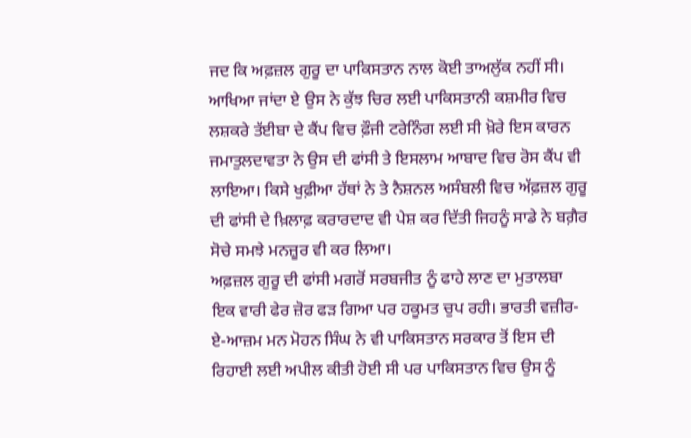ਜਦ ਕਿ ਅਫ਼ਜ਼ਲ ਗੁਰੂ ਦਾ ਪਾਕਿਸਤਾਨ ਨਾਲ ਕੋਈ ਤਾਅਲੁੱਕ ਨਹੀਂ ਸੀ। ਆਖਿਆ ਜਾਂਦਾ ਏ ਉਸ ਨੇ ਕੁੱਝ ਚਿਰ ਲਈ ਪਾਕਿਸਤਾਨੀ ਕਸ਼ਮੀਰ ਵਿਚ ਲਸ਼ਕਰੇ ਤੱਈਬਾ ਦੇ ਕੈਂਪ ਵਿਚ ਫ਼ੌਜੀ ਟਰੇਨਿੰਗ ਲਈ ਸੀ ਖ਼ੋਰੇ ਇਸ ਕਾਰਨ ਜਮਾਤੁਲਦਾਵਤਾ ਨੇ ਉਸ ਦੀ ਫਾਂਸੀ ਤੇ ਇਸਲਾਮ ਆਬਾਦ ਵਿਚ ਰੋਸ ਕੈਂਪ ਵੀ ਲਾਇਆ। ਕਿਸੇ ਖੁਫ਼ੀਆ ਹੱਥਾਂ ਨੇ ਤੇ ਨੈਸ਼ਨਲ ਅਸੰਬਲੀ ਵਿਚ ਅੱਫ਼ਜ਼ਲ ਗੁਰੂ ਦੀ ਫਾਂਸੀ ਦੇ ਖ਼ਿਲਾਫ਼ ਕਰਾਰਦਾਦ ਵੀ ਪੇਸ਼ ਕਰ ਦਿੱਤੀ ਜਿਹਨੂੰ ਸਾਡੇ ਨੇ ਬਗ਼ੈਰ ਸੋਚੇ ਸਮਝੇ ਮਨਜ਼ੂਰ ਵੀ ਕਰ ਲਿਆ।
ਅਫ਼ਜ਼ਲ ਗੁਰੂ ਦੀ ਫਾਂਸੀ ਮਗਰੋਂ ਸਰਬਜੀਤ ਨੂੰ ਫਾਹੇ ਲਾਣ ਦਾ ਮੁਤਾਲਬਾ ਇਕ ਵਾਰੀ ਫੇਰ ਜ਼ੋਰ ਫੜ ਗਿਆ ਪਰ ਹਕੂਮਤ ਚੁਪ ਰਹੀ। ਭਾਰਤੀ ਵਜ਼ੀਰ-ਏ-ਆਜ਼ਮ ਮਨ ਮੋਹਨ ਸਿੰਘ ਨੇ ਵੀ ਪਾਕਿਸਤਾਨ ਸਰਕਾਰ ਤੋਂ ਇਸ ਦੀ ਰਿਹਾਈ ਲਈ ਅਪੀਲ ਕੀਤੀ ਹੋਈ ਸੀ ਪਰ ਪਾਕਿਸਤਾਨ ਵਿਚ ਉਸ ਨੂੰ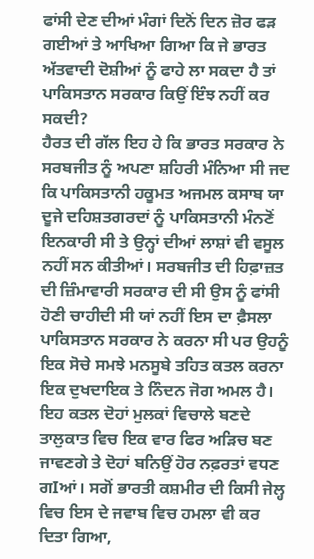ਫਾਂਸੀ ਦੇਣ ਦੀਆਂ ਮੰਗਾਂ ਦਿਨੋਂ ਦਿਨ ਜ਼ੋਰ ਫੜ ਗਈਆਂ ਤੇ ਆਖਿਆ ਗਿਆ ਕਿ ਜੇ ਭਾਰਤ ਅੱਤਵਾਦੀ ਦੋਸ਼ੀਆਂ ਨੂੰ ਫਾਹੇ ਲਾ ਸਕਦਾ ਹੈ ਤਾਂ ਪਾਕਿਸਤਾਨ ਸਰਕਾਰ ਕਿਉਂ ਇੰਝ ਨਹੀਂ ਕਰ ਸਕਦੀ?
ਹੈਰਤ ਦੀ ਗੱਲ ਇਹ ਹੇ ਕਿ ਭਾਰਤ ਸਰਕਾਰ ਨੇ ਸਰਬਜੀਤ ਨੂੰ ਅਪਣਾ ਸ਼ਹਿਰੀ ਮੰਨਿਆ ਸੀ ਜਦ ਕਿ ਪਾਕਿਸਤਾਨੀ ਹਕੂਮਤ ਅਜਮਲ ਕਸਾਬ ਯਾ ਦੂਜੇ ਦਹਿਸ਼ਤਗਰਦਾਂ ਨੂੰ ਪਾਕਿਸਤਾਨੀ ਮੰਨਣੋਂ ਇਨਕਾਰੀ ਸੀ ਤੇ ਉਨ੍ਹਾਂ ਦੀਆਂ ਲਾਸ਼ਾਂ ਵੀ ਵਸੂਲ ਨਹੀਂ ਸਨ ਕੀਤੀਆਂ। ਸਰਬਜੀਤ ਦੀ ਹਿਫ਼ਾਜ਼ਤ ਦੀ ਜ਼ਿੰਮਾਵਾਰੀ ਸਰਕਾਰ ਦੀ ਸੀ ਉਸ ਨੂੰ ਫਾਂਸੀ ਹੋਣੀ ਚਾਹੀਦੀ ਸੀ ਯਾਂ ਨਹੀਂ ਇਸ ਦਾ ਫ਼ੈਸਲਾ ਪਾਕਿਸਤਾਨ ਸਰਕਾਰ ਨੇ ਕਰਨਾ ਸੀ ਪਰ ਉਹਨੂੰ ਇਕ ਸੋਚੇ ਸਮਝੇ ਮਨਸੂਬੇ ਤਹਿਤ ਕਤਲ ਕਰਨਾ ਇਕ ਦੁਖਦਾਇਕ ਤੇ ਨਿੰਦਨ ਜੋਗ ਅਮਲ ਹੈ।
ਇਹ ਕਤਲ ਦੋਹਾਂ ਮੁਲਕਾਂ ਵਿਚਾਲੇ ਬਣਦੇ ਤਾਲੁਕਾਤ ਵਿਚ ਇਕ ਵਾਰ ਫਿਰ ਅੜਿਚ ਬਣ ਜਾਵਣਗੇ ਤੇ ਦੋਹਾਂ ਬਨਿਉਂ ਹੋਰ ਨਫ਼ਰਤਾਂ ਵਧਣ ਗIਆਂ। ਸਗੋਂ ਭਾਰਤੀ ਕਸ਼ਮੀਰ ਦੀ ਕਿਸੀ ਜੇਲ੍ਹ ਵਿਚ ਇਸ ਦੇ ਜਵਾਬ ਵਿਚ ਹਮਲਾ ਵੀ ਕਰ ਦਿਤਾ ਗਿਆ,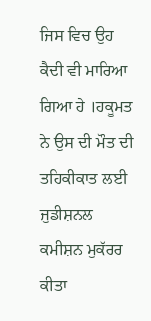ਜਿਸ ਵਿਚ ਉਹ ਕੈਦੀ ਵੀ ਮਾਰਿਆ ਗਿਆ ਹੇ ।ਹਕੂਮਤ ਨੇ ਉਸ ਦੀ ਮੌਤ ਦੀ ਤਹਿਕੀਕਾਤ ਲਈ ਜੁਡੀਸ਼ਨਲ ਕਮੀਸ਼ਨ ਮੁਕੱਰਰ ਕੀਤਾ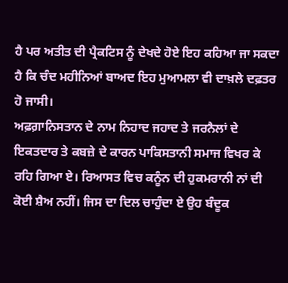ਹੈ ਪਰ ਅਤੀਤ ਦੀ ਪ੍ਰੈਕਟਿਸ ਨੂੰ ਦੇਖਦੇ ਹੋਏ ਇਹ ਕਹਿਆ ਜਾ ਸਕਦਾ ਹੈ ਕਿ ਚੰਦ ਮਹੀਨਿਆਂ ਬਾਅਦ ਇਹ ਮੁਆਮਲਾ ਵੀ ਦਾਖ਼ਲੇ ਦਫ਼ਤਰ ਹੋ ਜਾਸੀ।
ਅਫ਼ਗ਼ਾਨਿਸਤਾਨ ਦੇ ਨਾਮ ਨਿਹਾਦ ਜਹਾਦ ਤੇ ਜਰਨੈਲਾਂ ਦੇ ਇਕਤਦਾਰ ਤੇ ਕਬਜ਼ੇ ਦੇ ਕਾਰਨ ਪਾਕਿਸਤਾਨੀ ਸਮਾਜ ਵਿਖਰ ਕੇ ਰਹਿ ਗਿਆ ਏ। ਰਿਆਸਤ ਵਿਚ ਕਨੂੰਨ ਦੀ ਹੁਕਮਰਾਨੀ ਨਾਂ ਦੀ ਕੋਈ ਸ਼ੈਅ ਨਹੀਂ। ਜਿਸ ਦਾ ਦਿਲ ਚਾਹੁੰਦਾ ਏ ਉਹ ਬੰਦੂਕ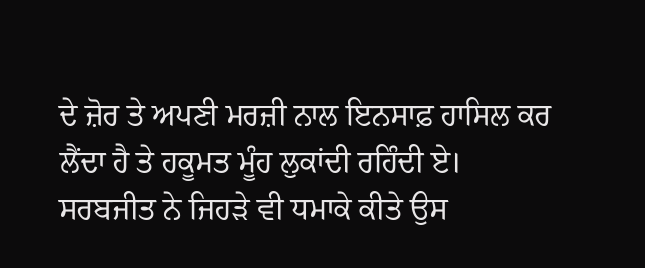ਦੇ ਜ਼ੋਰ ਤੇ ਅਪਣੀ ਮਰਜ਼ੀ ਨਾਲ ਇਨਸਾਫ਼ ਹਾਸਿਲ ਕਰ ਲੈਂਦਾ ਹੈ ਤੇ ਹਕੂਮਤ ਮੂੰਹ ਲੁਕਾਂਦੀ ਰਹਿੰਦੀ ਏ। ਸਰਬਜੀਤ ਨੇ ਜਿਹੜੇ ਵੀ ਧਮਾਕੇ ਕੀਤੇ ਉਸ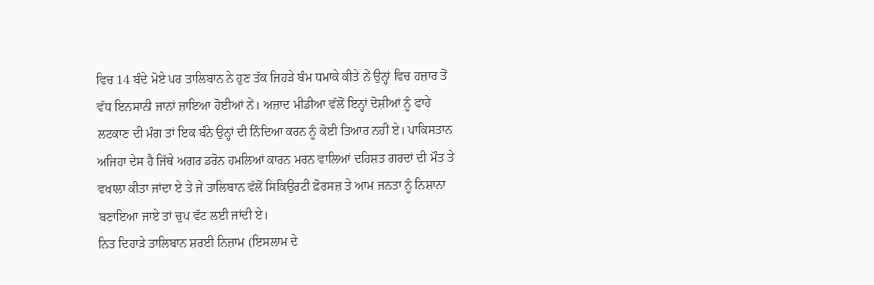ਵਿਚ 14 ਬੰਦੇ ਮੋਏ ਪਰ ਤਾਲਿਬਾਨ ਨੇ ਹੁਣ ਤੱਕ ਜਿਹੜੇ ਬੰਮ ਧਮਾਕੇ ਕੀਤੇ ਨੇਂ ਉਨ੍ਹਾਂ ਵਿਚ ਹਜ਼ਾਰ ਤੋਂ ਵੱਧ ਇਨਸਾਨੀ ਜਾਨਾਂ ਜ਼ਾਇਆ ਹੋਈਆਂ ਨੇਂ। ਅਜ਼ਾਦ ਮੀਡੀਆ ਵੱਲੋਂ ਇਨ੍ਹਾਂ ਦੋਸ਼ੀਆਂ ਨੂੰ ਫਾਹੇ ਲਟਕਾਣ ਦੀ ਮੰਗ ਤਾਂ ਇਕ ਬੰਨੇ ਉਨ੍ਹਾਂ ਦੀ ਨਿੰਦਿਆ ਕਰਨ ਨੂੰ ਕੋਈ ਤਿਆਰ ਨਹੀਂ ਏ। ਪਾਕਿਸਤਾਨ ਅਜਿਹਾ ਦੇਸ ਹੈ ਜਿੱਥੇ ਅਗਰ ਡਰੋਨ ਹਮਲਿਆਂ ਕਾਰਨ ਮਰਨ ਵਾਲਿਆਂ ਦਹਿਸ਼ਤ ਗਰਦਾਂ ਦੀ ਮੌਤ ਤੇ ਵਖਾਲਾ ਕੀਤਾ ਜਾਂਦਾ ਏ ਤੇ ਜੇ ਤਾਲਿਬਾਨ ਵੱਲੋਂ ਸਿਕਿਉਰਟੀ ਫ਼ੋਰਸਜ਼ ਤੇ ਆਮ ਜਨਤਾ ਨੂੰ ਨਿਸ਼ਾਨਾ ਬਣਾਇਆ ਜਾਏ ਤਾਂ ਚੁਪ ਵੱਟ ਲਈ ਜਾਂਦੀ ਏ।
ਨਿਤ ਦਿਹਾੜੇ ਤਾਲਿਬਾਨ ਸ਼ਰਈ ਨਿਜ਼ਾਮ (ਇਸਲਾਮ ਦੇ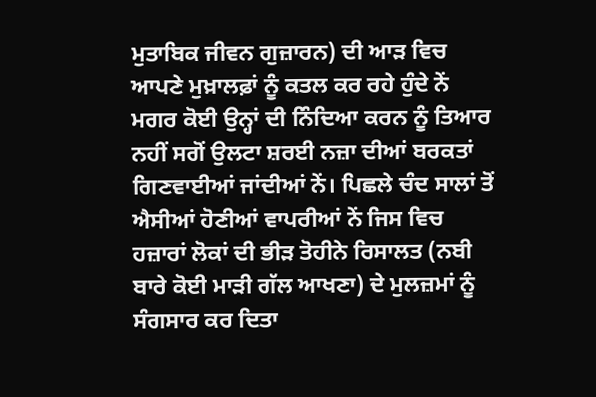ਮੁਤਾਬਿਕ ਜੀਵਨ ਗੁਜ਼ਾਰਨ) ਦੀ ਆੜ ਵਿਚ ਆਪਣੇ ਮੁਖ਼ਾਲਫ਼ਾਂ ਨੂੰ ਕਤਲ ਕਰ ਰਹੇ ਹੁੰਦੇ ਨੇਂ ਮਗਰ ਕੋਈ ਉਨ੍ਹਾਂ ਦੀ ਨਿੰਦਿਆ ਕਰਨ ਨੂੰ ਤਿਆਰ ਨਹੀਂ ਸਗੋਂ ਉਲਟਾ ਸ਼ਰਈ ਨਜ਼ਾ ਦੀਆਂ ਬਰਕਤਾਂ ਗਿਣਵਾਈਆਂ ਜਾਂਦੀਆਂ ਨੇਂ। ਪਿਛਲੇ ਚੰਦ ਸਾਲਾਂ ਤੋਂ ਐਸੀਆਂ ਹੋਣੀਆਂ ਵਾਪਰੀਆਂ ਨੇਂ ਜਿਸ ਵਿਚ ਹਜ਼ਾਰਾਂ ਲੋਕਾਂ ਦੀ ਭੀੜ ਤੋਹੀਨੇ ਰਿਸਾਲਤ (ਨਬੀ ਬਾਰੇ ਕੋਈ ਮਾੜੀ ਗੱਲ ਆਖਣਾ) ਦੇ ਮੁਲਜ਼ਮਾਂ ਨੂੰ ਸੰਗਸਾਰ ਕਰ ਦਿਤਾ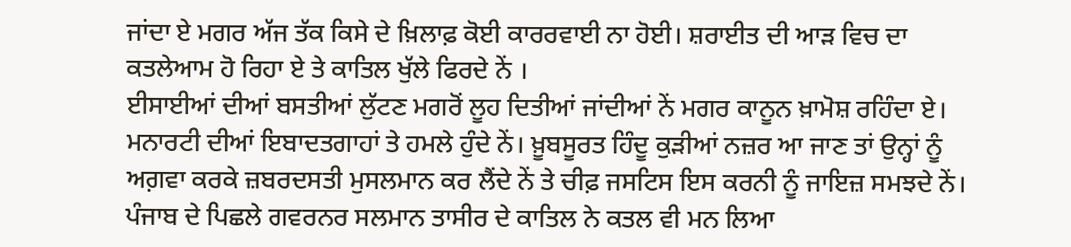ਜਾਂਦਾ ਏ ਮਗਰ ਅੱਜ ਤੱਕ ਕਿਸੇ ਦੇ ਖ਼ਿਲਾਫ਼ ਕੋਈ ਕਾਰਰਵਾਈ ਨਾ ਹੋਈ। ਸ਼ਰਾਈਤ ਦੀ ਆੜ ਵਿਚ ਦਾ ਕਤਲੇਆਮ ਹੋ ਰਿਹਾ ਏ ਤੇ ਕਾਤਿਲ ਖੁੱਲੇ ਫਿਰਦੇ ਨੇਂ ।
ਈਸਾਈਆਂ ਦੀਆਂ ਬਸਤੀਆਂ ਲੁੱਟਣ ਮਗਰੋਂ ਲੂਹ ਦਿਤੀਆਂ ਜਾਂਦੀਆਂ ਨੇਂ ਮਗਰ ਕਾਨੂਨ ਖ਼ਾਮੋਸ਼ ਰਹਿੰਦਾ ਏ। ਮਨਾਰਟੀ ਦੀਆਂ ਇਬਾਦਤਗਾਹਾਂ ਤੇ ਹਮਲੇ ਹੁੰਦੇ ਨੇਂ। ਖ਼ੂਬਸੂਰਤ ਹਿੰਦੂ ਕੁੜੀਆਂ ਨਜ਼ਰ ਆ ਜਾਣ ਤਾਂ ਉਨ੍ਹਾਂ ਨੂੰ ਅਗ਼ਵਾ ਕਰਕੇ ਜ਼ਬਰਦਸਤੀ ਮੁਸਲਮਾਨ ਕਰ ਲੈਂਦੇ ਨੇਂ ਤੇ ਚੀਫ਼ ਜਸਟਿਸ ਇਸ ਕਰਨੀ ਨੂੰ ਜਾਇਜ਼ ਸਮਝਦੇ ਨੇਂ। ਪੰਜਾਬ ਦੇ ਪਿਛਲੇ ਗਵਰਨਰ ਸਲਮਾਨ ਤਾਸੀਰ ਦੇ ਕਾਤਿਲ ਨੇ ਕਤਲ ਵੀ ਮਨ ਲਿਆ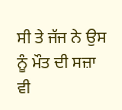ਸੀ ਤੇ ਜੱਜ ਨੇ ਉਸ ਨੂੰ ਮੌਤ ਦੀ ਸਜ਼ਾ ਵੀ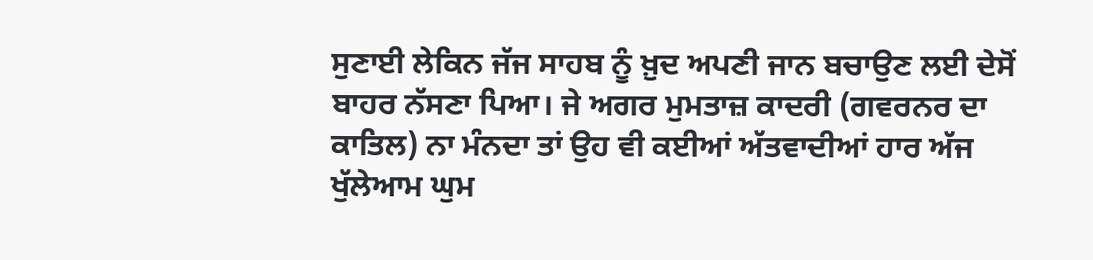ਸੁਣਾਈ ਲੇਕਿਨ ਜੱਜ ਸਾਹਬ ਨੂੰ ਖ਼ੁਦ ਅਪਣੀ ਜਾਨ ਬਚਾਉਣ ਲਈ ਦੇਸੋਂ ਬਾਹਰ ਨੱਸਣਾ ਪਿਆ। ਜੇ ਅਗਰ ਮੁਮਤਾਜ਼ ਕਾਦਰੀ (ਗਵਰਨਰ ਦਾ ਕਾਤਿਲ) ਨਾ ਮੰਨਦਾ ਤਾਂ ਉਹ ਵੀ ਕਈਆਂ ਅੱਤਵਾਦੀਆਂ ਹਾਰ ਅੱਜ ਖੁੱਲੇਆਮ ਘੁਮ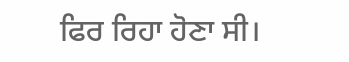ਫਿਰ ਰਿਹਾ ਹੋਣਾ ਸੀ।